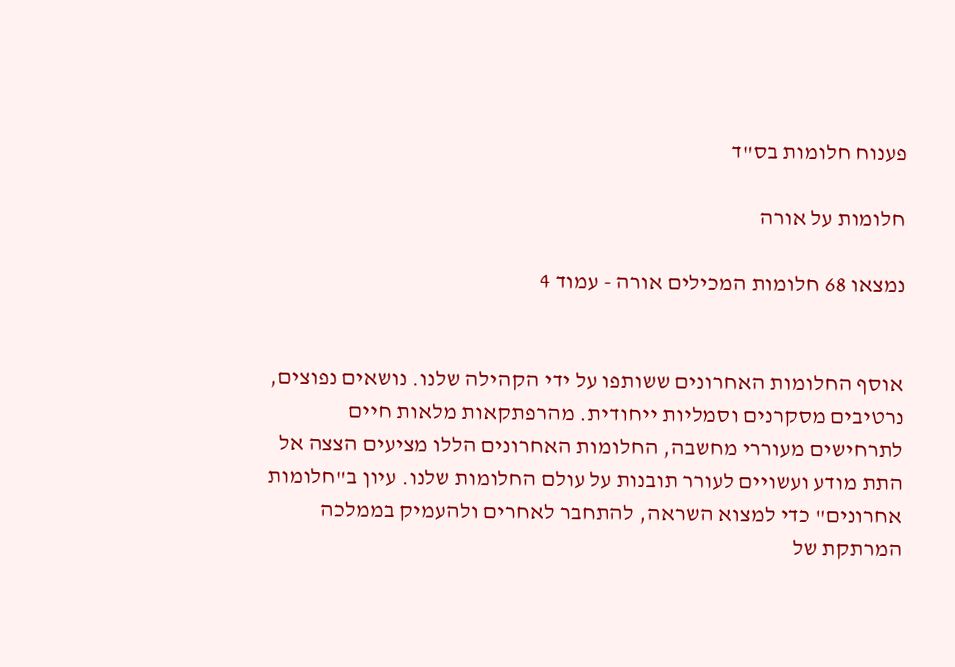פענוח חלומות בס"ד

חלומות על אורה

נמצאו 68 חלומות המכילים אורה - עמוד 4


אוסף החלומות האחרונים ששותפו על ידי הקהילה שלנו. נושאים נפוצים, נרטיבים מסקרנים וסמליות ייחודית. מהרפתקאות מלאות חיים לתרחישים מעוררי מחשבה, החלומות האחרונים הללו מציעים הצצה אל התת מודע ועשויים לעורר תובנות על עולם החלומות שלנו. עיון ב"חלומות אחרונים" כדי למצוא השראה, להתחבר לאחרים ולהעמיק בממלכה המרתקת של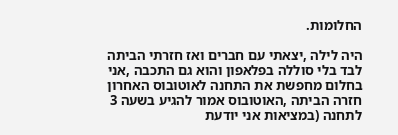החלומות.

היה לילה ,יצאתי עם חברים ואז חזרתי הביתה לבד בלי סוללה בפלאפון והוא גם התכבה ,אני בחלום מחפשת את התחנה לאוטובוס האחרון חזרה הביתה ,האוטובוס אמור להגיע בשעה 3 לתחנה (במציאות אני יודעת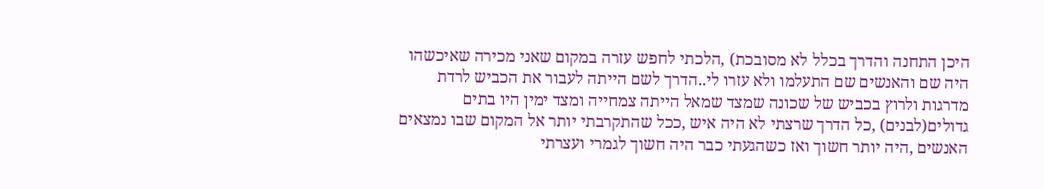היכן התחנה והדרך בכלל לא מסובכת) ,הלכתי לחפש עזרה במקום שאני מכירה שאיכשהו היה שם והאנשים שם התעלמו ולא עזרו לי..הדרך לשם הייתה לעבור את הכביש לרדת מדרגות ולרוץ בכביש של שכונה שמצד שמאל הייתה צמחייה ומצד ימין היו בתים גדולים(לבנים) ,כל הדרך שרצתי לא היה איש ,ככל שהתקרבתי יותר אל המקום שבו נמצאים האנשים ,היה יותר חשוך ואז כשהגעתי כבר היה חשוך לגמרי ועצרתי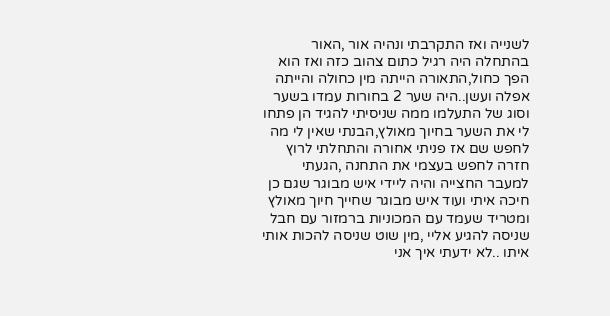לשנייה ואז התקרבתי ונהיה אור ,האור בהתחלה היה רגיל כתום צהוב כזה ואז הוא הפך כחול,התאורה הייתה מין כחולה והייתה אפלה ועשן..היה שער 2 בחורות עמדו בשער וסוג של התעלמו ממה שניסיתי להגיד הן פתחו לי את השער בחיוך מאולץ,הבנתי שאין לי מה לחפש שם אז פניתי אחורה והתחלתי לרוץ חזרה לחפש בעצמי את התחנה ,הגעתי למעבר החצייה והיה ליידי איש מבוגר שגם כן חיכה איתי ועוד איש מבוגר שחייך חיוך מאולץ ומטריד שעמד עם המכוניות ברמזור עם חבל שניסה להגיע אליי ,מין שוט שניסה להכות אותי איתו ..לא ידעתי איך אני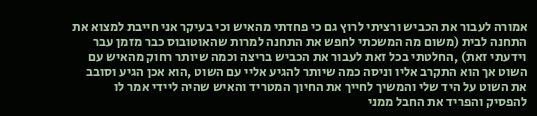אמורה לעבור את הכביש ורציתי לרוץ גם כי פחדתי מהאיש וכי בעיקר אני חייבת למצוא את התחנה לבית (משום מה המשכתי לחפש את התחנה למרות שהאוטובוס כבר מזמן עבר וידעתי זאת) ,החלטתי בכל זאת לעבור את הכביש בריצה וכמה שיותר רחוק מהאיש עם השוט אך הוא התקרב אליו וניסה כמה שיותר להגיע אליי עם השוט ,הוא אכן הגיע וסובב את השוט על היד שלי והמשיך לחייך את החיוך המטריד והאיש שהיה ליידי אמר לו להפסיק והפריד את החבל ממני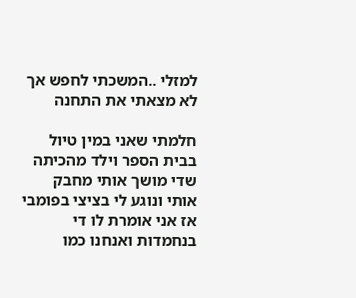למזלי ..המשכתי לחפש אך לא מצאתי את התחנה

חלמתי שאני במין טיול בבית הספר וילד מהכיתה שדי מושך אותי מחבק אותי ונוגע לי בציצי בפומבי אז אני אומרת לו די בנחמדות ואנחנו כמו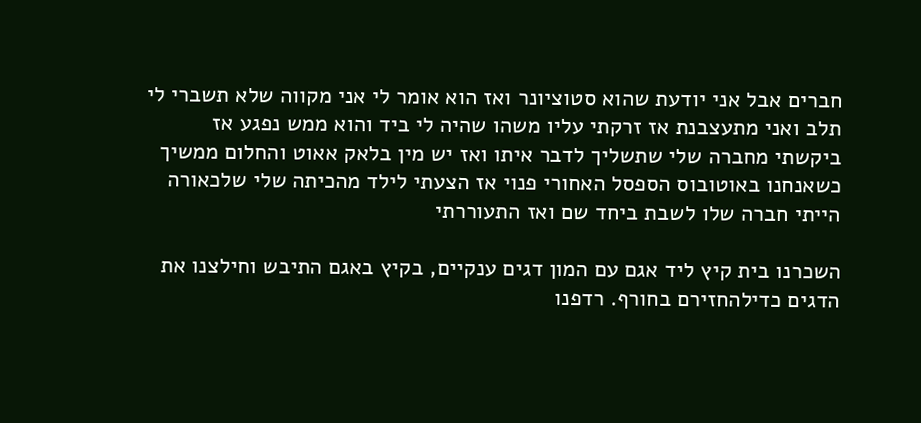חברים אבל אני יודעת שהוא סטוציונר ואז הוא אומר לי אני מקווה שלא תשברי לי תלב ואני מתעצבנת אז זרקתי עליו משהו שהיה לי ביד והוא ממש נפגע אז ביקשתי מחברה שלי שתשליך לדבר איתו ואז יש מין בלאק אאוט והחלום ממשיך כשאנחנו באוטובוס הספסל האחורי פנוי אז הצעתי לילד מהכיתה שלי שלכאורה הייתי חברה שלו לשבת ביחד שם ואז התעוררתי

השכרנו בית קיץ ליד אגם עם המון דגים ענקיים, בקיץ באגם התיבש וחילצנו את הדגים כדילהחזירם בחורף. רדפנו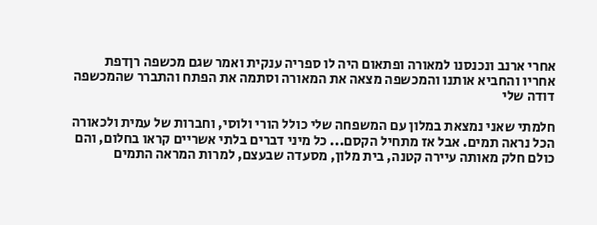אחרי ארנב ונכנסנו למאורה ופתאום היה לו ספריה ענקית ואמר שגם מכשפה רןדפת אחריו והחביא אותנו והמכשפה מצאה את המאורה וסתמה את הפתח והתברר שהמכשפה דודה שלי

חלמתי שאני נמצאת במלון עם המשפחה שלי כולל הורי ולוסי, וחברות של עמית ולכאורה הכל נראה תמים. אבל אז מתחיל הקסם... כל מיני דברים בלתי אשריים קראו בחלום, והם כולם חלק מאותה עיירה קטנה, בית מלון, מסעדה שבעצם, למרות המראה התמים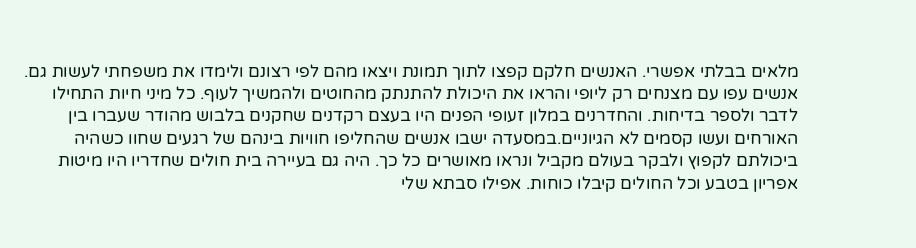מלאים בבלתי אפשרי. האנשים חלקם קפצו לתוך תמונת ויצאו מהם לפי רצונם ולימדו את משפחתי לעשות גם. אנשים עפו עם מצנחים רק ליופי והראו את היכולת להתנתק מהחוטים ולהמשיך לעוף. כל מיני חיות התחילו לדבר ולספר בדיחות. והחדרנים במלון זעופי הפנים היו בעצם רקדנים שחקנים בלבוש מהודר שעברו בין האורחים ועשו קסמים לא הגיוניים.במסעדה ישבו אנשים שהחליפו חוויות בינהם של רגעים שחוו כשהיה ביכולתם לקפוץ ולבקר בעולם מקביל ונראו מאושרים כל כך. היה גם בעיירה בית חולים שחדריו היו מיטות אפריון בטבע וכל החולים קיבלו כוחות. אפילו סבתא שלי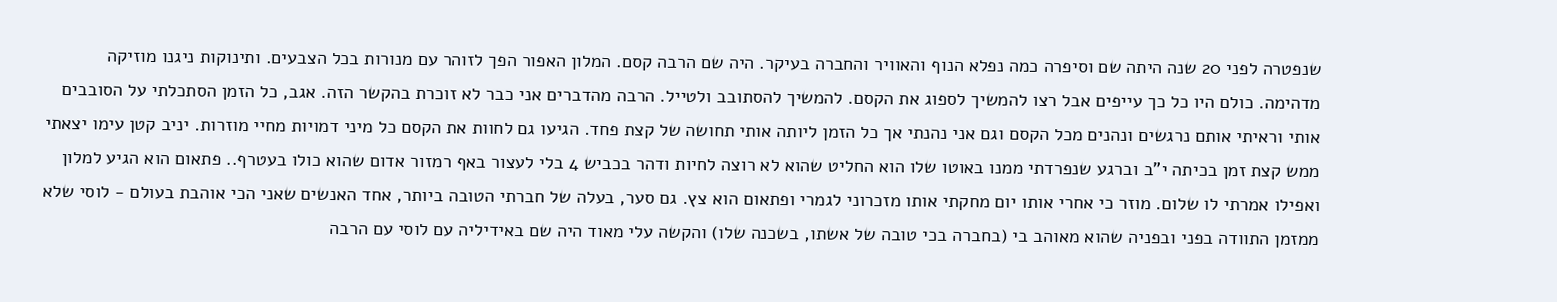שנפטרה לפני 20 שנה היתה שם וסיפרה כמה נפלא הנוף והאוויר והחברה בעיקר. היה שם הרבה קסם. המלון האפור הפך לזוהר עם מנורות בכל הצבעים. ותינוקות ניגנו מוזיקה מדהימה. כולם היו כל כך עייפים אבל רצו להמשיך לספוג את הקסם. להמשיך להסתובב ולטייל. הרבה מהדברים אני כבר לא זוכרת בהקשר הזה. אגב, כל הזמן הסתכלתי על הסובבים אותי וראיתי אותם נרגשים ונהנים מכל הקסם וגם אני נהנתי אך כל הזמן ליותה אותי תחושה של קצת פחד. הגיעו גם לחוות את הקסם כל מיני דמויות מחיי מוזרות. יניב קטן עימו יצאתי ממש קצת זמן בכיתה י"ב וברגע שנפרדתי ממנו באוטו שלו הוא החליט שהוא לא רוצה לחיות ודהר בכביש 4 בלי לעצור באף רמזור אדום שהוא כולו בעטרף.. פתאום הוא הגיע למלון ואפילו אמרתי לו שלום. מוזר כי אחרי אותו יום מחקתי אותו מזכרוני לגמרי ופתאום הוא צץ. גם סער, בעלה של חברתי הטובה ביותר, אחד האנשים שאני הכי אוהבת בעולם - לוסי שלא ממזמן התוודה בפני ובפניה שהוא מאוהב בי (בחברה בכי טובה של אשתו, בשכנה שלו) והקשה עלי מאוד היה שם באידיליה עם לוסי עם הרבה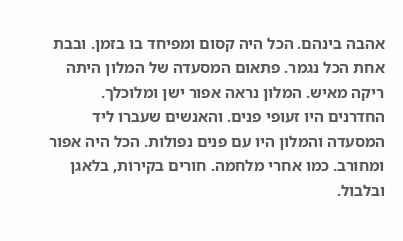אהבה בינהם. הכל היה קסום ומפיחד בו בזמן. ובבת אחת הכל נגמר. פתאום המסעדה של המלון היתה ריקה מאיש. המלון נראה אפור ישן ומלוכלך. החדרנים היו זעופי פנים. והאנשים שעברו ליד המסעדה והמלון היו עם פנים נפולות. הכל היה אפור ומחורב. כמו אחרי מלחמה. חורים בקירות, בלאגן ובלבול.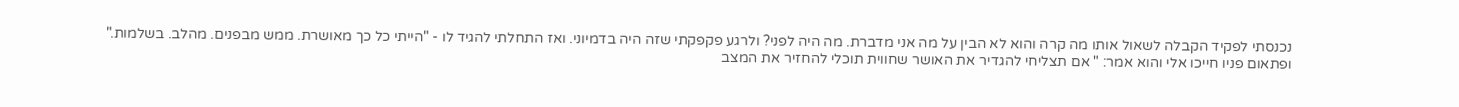נכנסתי לפקיד הקבלה לשאול אותו מה קרה והוא לא הבין על מה אני מדברת. מה היה לפני? ולרגע פקפקתי שזה היה בדמיוני. ואז התחלתי להגיד לו - "הייתי כל כך מאושרת. ממש מבפנים. מהלב. בשלמות." ופתאום פניו חייכו אלי והוא אמר: " אם תצליחי להגדיר את האושר שחווית תוכלי להחזיר את המצב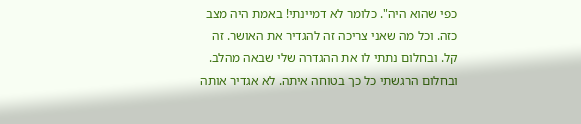כפי שהוא היה". כלומר לא דמיינתי! באמת היה מצב כזה. וכל מה שאני צריכה זה להגדיר את האושר. זה קל. ובחלום נתתי לו את ההגדרה שלי שבאה מהלב. ובחלום הרגשתי כל כך בטוחה איתה. לא אגדיר אותה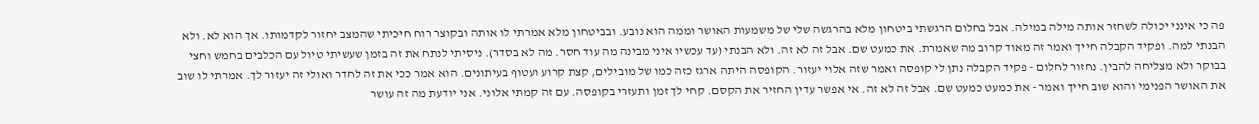פה כי אינני יכולה לשחזר אותה מילה במילה. אבל בחלום הרגשתי ביטחון מלא בהרגשה שלי של משמעות האושר וממה הוא נובע. ובביטחון מלא אמרתי לו אותה ובקוצר רוח חיכיתי שהמצב יחזור לקדמותו. אך הוא לא. ולא הבנתי למה. ופקיד הקבלה חייך ואמר זה מאוד קרוב מה שאמרת. את כמעט שם. אבל זה לא זה. ולא הבנתי (עד עכשיו איני מבינה מה עוד חסר. מה לא בסדר). ניסיתי לנתח את זה בזמן שעשיתי טיול עם הכלבים בחמש וחצי בבוקר ולא מצליחה להבין. נחזור לחלום - פקיד הקבלה נתן לי קופסה ואמר שזה אלוי יעזור. הקופסה היתה ארגז כזה כמו של מובילים, קצת קרוע ועטוף בעיתונים. הוא אמר ככי את זה לחדר ואולי זה יעזור לך. אמרתי לו שוב את האושר הפנימי והוא שוב חייך ואמר - את כמעט כמעט שם. אבל זה לא זה. אי אפשר עדין החזיר את הקסם. קחי לך זמן ותעזרי בקופסה. עם זה קמתי אלוני. אני יודעת מה זה עושר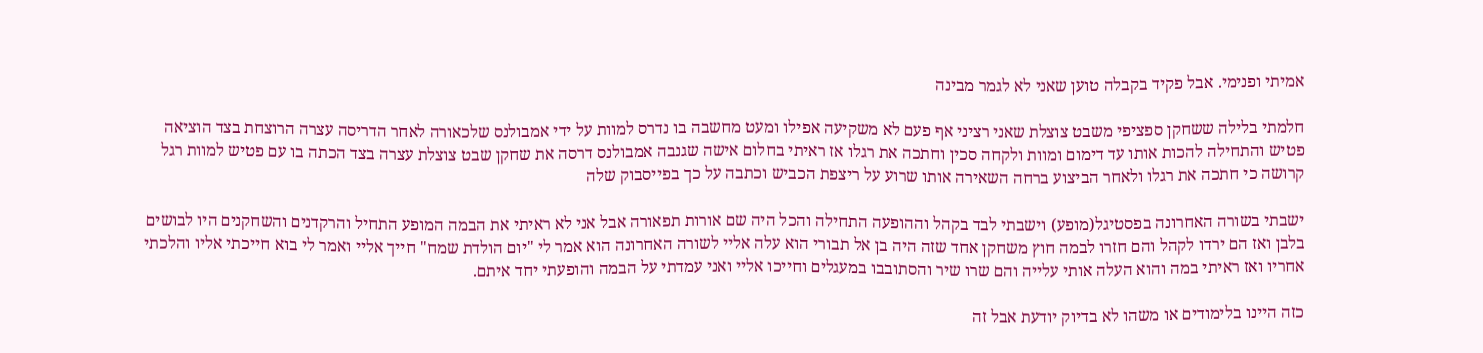אמיתי ופנימי. אבל פקיד בקבלה טוען שאני לא לגמר מבינה

חלמתי בלילה ששחקן ספציפי משבט צוצלת שאני רציני אף פעם לא משקיעה אפילו ומעט מחשבה בו נדרס למוות על ידי אמבולנס שלכאורה לאחר הדריסה עצרה הרוצחת בצד הוציאה פטיש והתחילה להכות אותו עד דימום ומוות ולקחה סכין וחתכה את רגלו אז ראיתי בחלום אישה שגנבה אמבולנס דרסה את שחקן שבט צוצלת עצרה בצד הכתה בו עם פטיש למוות רגל קרושה כי חתכה את רגלו ולאחר הביצוע ברחה השאירה אותו שרוע על ריצפת הכביש וכתבה על כך בפייסבוק שלה

ישבתי בשורה האחרונה בפסטיגל(מופע) וישבתי לבד בקהל וההופעה התחילה והכל היה שם אורות תפאורה אבל אני לא ראיתי את הבמה המופע התחיל והרקדנים והשחקנים היו לבושים בלבן ואז הם ירדו לקהל והם חזרו לבמה חוץ משחקן אחד שזה היה בן אל תבורי הוא עלה אליי לשורה האחרונה הוא אמר לי "יום הולדת שמח" חייך אליי ואמר לי בוא חייכתי אליו והלכתי אחריו ואז ראיתי במה והוא העלה אותי עלייה והם שרו שיר והסתובבו במעגלים וחייכו אליי ואני עמדתי על הבמה והופעתי יחד איתם.

כזה היינו בלימודים או משהו לא בדיוק יודעת אבל זה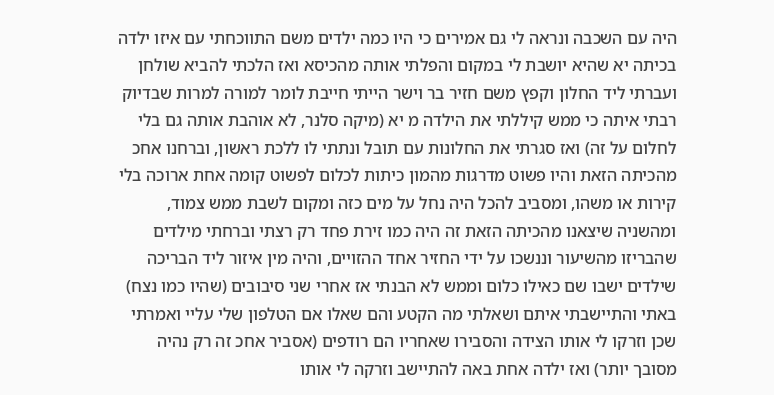היה עם השכבה ונראה לי גם אמירים כי היו כמה ילדים משם התווכחתי עם איזו ילדה בכיתה יא שהיא יושבת לי במקום והפלתי אותה מהכיסא ואז הלכתי להביא שולחן ועברתי ליד החלון וקפץ משם חזיר בר וישר הייתי חייבת לומר למורה למרות שבדיוק רבתי איתה כי ממש קיללתי את הילדה מ יא (מיקה סלנר, לא אוהבת אותה גם בלי לחלום על זה) ואז סגרתי את החלונות עם תובל ונתתי לו ללכת ראשון, וברחנו אחכ מהכיתה הזאת והיו פשוט מדרגות מהמון כיתות לכלום לפשוט קומה אחת ארוכה בלי קירות או משהו, ומסביב להכל היה נחל על מים כזה ומקום לשבת ממש צמוד, ומהשניה שיצאנו מהכיתה הזאת זה היה כמו זירת פחד רק רצתי וברחתי מילדים שהבריזו מהשיעור וננשכו על ידי החזיר אחד ההזויים, והיה מין איזור ליד הבריכה שילדים ישבו שם כאילו כלום וממש לא הבנתי אז אחרי שני סיבובים (שהיו כמו נצח) באתי והתיישבתי איתם ושאלתי מה הקטע והם שאלו אם הטלפון שלי עליי ואמרתי שכן וזרקו לי אותו הצידה והסבירו שאחריו הם רודפים (אסביר אחכ זה רק נהיה מסובך יותר) ואז ילדה אחת באה להתיישב וזרקה לי אותו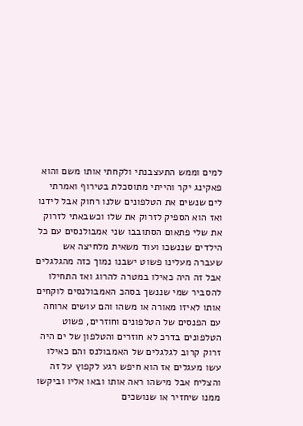למים וממש התעצבנתי ולקחתי אותו משם והוא פאקינג יקר והייתי מתוסכלת בטירוף ואמרתי לים שנשים את הטלפונים שלנו רחוק אבל לידנו ואז הוא הספיק לזרוק את שלו וכשבאתי לזרוק את שלי פתאום הסתובבו שני אמבולנסים עם כל הילדים שננשכו ועוד משאית מלחיצה אש שעברה מעלינו פשוט ישבנו נמוך כזה מהגלגלים אבל זה היה כאילו במטרה להרוג ואז התחילו להסביר שמי שננשך בסהכ האמבולנסים לוקחים אותו לאיזו מאורה או משהו והם עושים ארוחה עם הפנסים של הטלפונים וחוזרים, פשוט הטלפונים בדרכ לא חוזרים והטלפון של ים היה זרוק קרוב לגלגלים של האמבולנס והם כאילו עשו מעגלים אז הוא חיפש רגע לקפוץ על זה והצליח אבל מישהו ראה אותו ובאו אליו וביקשו ממנו שיחזיר או שנושכים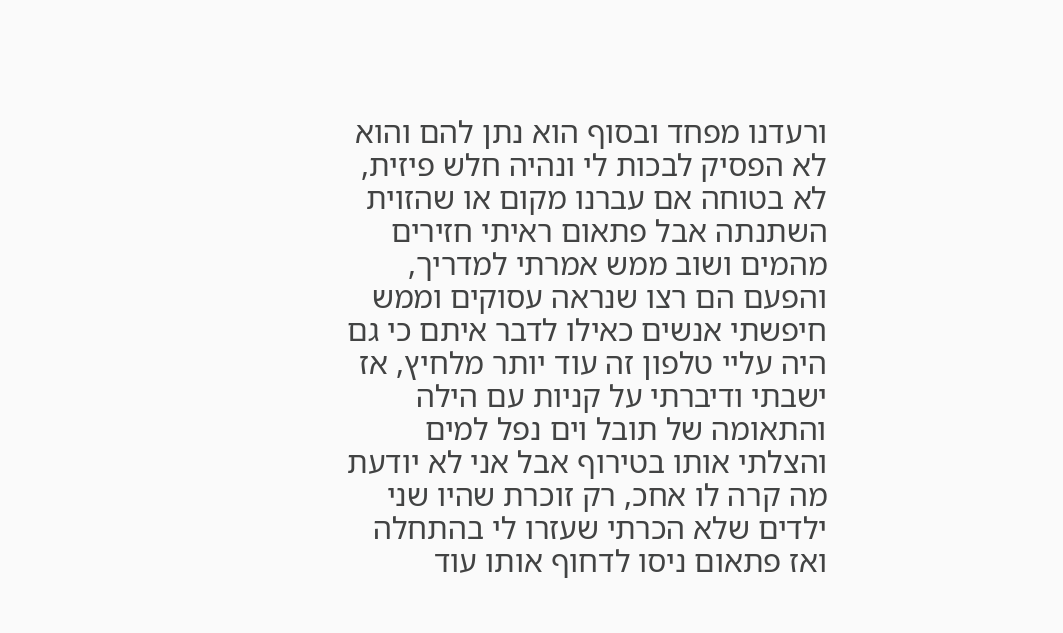ורעדנו מפחד ובסוף הוא נתן להם והוא לא הפסיק לבכות לי ונהיה חלש פיזית, לא בטוחה אם עברנו מקום או שהזוית השתנתה אבל פתאום ראיתי חזירים מהמים ושוב ממש אמרתי למדריך, והפעם הם רצו שנראה עסוקים וממש חיפשתי אנשים כאילו לדבר איתם כי גם היה עליי טלפון זה עוד יותר מלחיץ, אז ישבתי ודיברתי על קניות עם הילה והתאומה של תובל וים נפל למים והצלתי אותו בטירוף אבל אני לא יודעת מה קרה לו אחכ, רק זוכרת שהיו שני ילדים שלא הכרתי שעזרו לי בהתחלה ואז פתאום ניסו לדחוף אותו עוד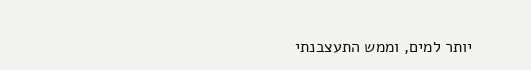יותר למים, וממש התעצבנתי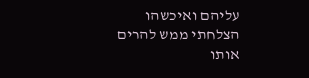עליהם ואיכשהו הצלחתי ממש להרים אותו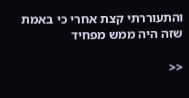והתעוררתי קצת אחרי כי באמת שזה היה ממש מפחיד

<<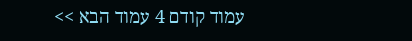עמוד קודם 4 עמוד הבא >>